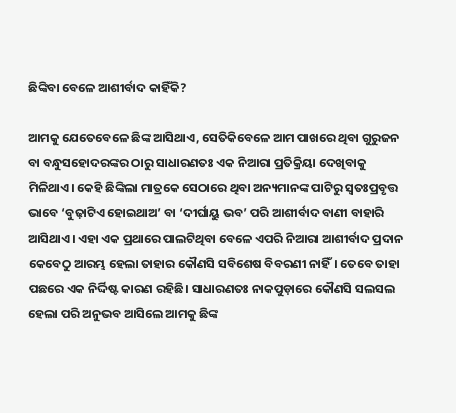ଛିଙ୍କିବା ବେଳେ ଆଶୀର୍ବାଦ କାହିଁକି?

ଆମକୁ ଯେତେବେଳେ ଛିଙ୍କ ଆସିଥାଏ, ସେତିକିବେଳେ ଆମ ପାଖରେ ଥିବା ଗୁରୁଜନ ବା ବନ୍ଧୁସହୋଦରଙ୍କର ଠାରୁ ସାଧାରଣତଃ ଏକ ନିଆରା ପ୍ରତିକ୍ରିୟା ଦେଖିବାକୁ ମିଳିଥାଏ। କେହି ଛିଙ୍କିଲା ମାତ୍ରକେ ସେଠାରେ ଥିବା ଅନ୍ୟମାନଙ୍କ ପାଟିରୁ ସ୍ବତଃପ୍ରବୃତ୍ତ ଭାବେ ‘ବୁଢ଼ାଟିଏ ହୋଇଥାଅ’ ବା ‘ଦୀର୍ଘାୟୁ ଭବ’ ପରି ଆଶୀର୍ବାଦ ବାଣୀ ବାହାରି ଆସିଥାଏ। ଏହା ଏକ ପ୍ରଥାରେ ପାଲଟିଥିବା ବେଳେ ଏପରି ନିଆରା ଆଶୀର୍ବାଦ ପ୍ରଦାନ କେବେଠୁ ଆରମ୍ଭ ହେଲା ତାହାର କୌଣସି ସବିଶେଷ ବିବରଣୀ ନାହିଁ। ତେବେ ତାହା ପଛରେ ଏକ ନିର୍ଦ୍ଦିଷ୍ଟ କାରଣ ରହିଛି। ସାଧାରଣତଃ ନାକପୁଡ଼ାରେ କୌଣସି ସଲସଲ ହେଲା ପରି ଅନୁଭବ ଆସିଲେ ଆମକୁ ଛିଙ୍କ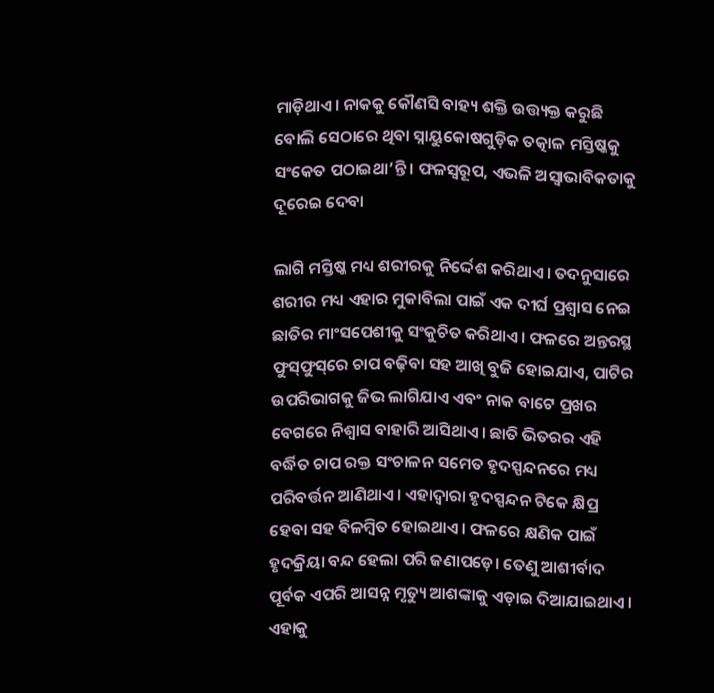ମାଡ଼ିଥାଏ। ନାକକୁ କୌଣସି ବାହ୍ୟ ଶକ୍ତି ଉତ୍ତ୍ୟକ୍ତ କରୁଛି ବୋଲି ସେଠାରେ ଥିବା ସ୍ନାୟୁକୋଷଗୁଡ଼ିକ ତତ୍କାଳ ମସ୍ତିଷ୍କକୁ ସଂକେତ ପଠାଇଥା’ନ୍ତି। ଫଳସ୍ବରୂପ, ଏଭଳି ଅସ୍ବାଭାବିକତାକୁ ଦୂରେଇ ଦେବା

ଲାଗି ମସ୍ତିଷ୍କ ମଧ୍ୟ ଶରୀରକୁ ନିର୍ଦ୍ଦେଶ କରିଥାଏ। ତଦନୁସାରେ ଶରୀର ମଧ୍ୟ ଏହାର ମୁକାବିଲା ପାଇଁ ଏକ ଦୀର୍ଘ ପ୍ରଶ୍ବାସ ନେଇ ଛାତିର ମାଂସପେଶୀକୁ ସଂକୁଚିତ କରିଥାଏ। ଫଳରେ ଅନ୍ତରସ୍ଥ ଫୁସ୍‌ଫୁସ୍‌ରେ ଚାପ ବଢ଼ିବା ସହ ଆଖି ବୁଜି ହୋଇଯାଏ, ପାଟିର ଉପରିଭାଗକୁ ଜିଭ ଲାଗିଯାଏ ଏବଂ ନାକ ବାଟେ ପ୍ରଖର ବେଗରେ ନିଶ୍ବାସ ବାହାରି ଆସିଥାଏ। ଛାତି ଭିତରର ଏହି ବର୍ଦ୍ଧିତ ଚାପ ରକ୍ତ ସଂଚାଳନ ସମେତ ହୃଦସ୍ପନ୍ଦନରେ ମଧ୍ୟ ପରିବର୍ତ୍ତନ ଆଣିଥାଏ। ଏହାଦ୍ବାରା ହୃଦସ୍ପନ୍ଦନ ଟିକେ କ୍ଷିପ୍ର ହେବା ସହ ବିଳମ୍ବିତ ହୋଇଥାଏ। ଫଳରେ କ୍ଷଣିକ ପାଇଁ ହୃଦକ୍ରିୟା ବନ୍ଦ ହେଲା ପରି ଜଣାପଡ଼େ। ତେଣୁ ଆଶୀର୍ବାଦ ପୂର୍ବକ ଏପରି ଆସନ୍ନ ମୃତ୍ୟୁ ଆଶଙ୍କାକୁ ଏଡ଼ାଇ ଦିଆଯାଇଥାଏ। ଏହାକୁ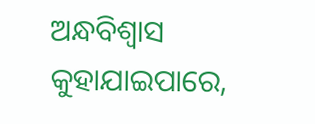ଅନ୍ଧବିଶ୍ବାସ କୁହାଯାଇପାରେ,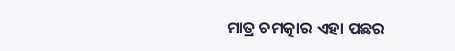ମାତ୍ର ଚମତ୍କାର ଏହା ପଛର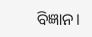ବିଜ୍ଞାନ।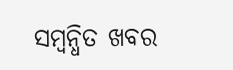ସମ୍ବନ୍ଧିତ ଖବର